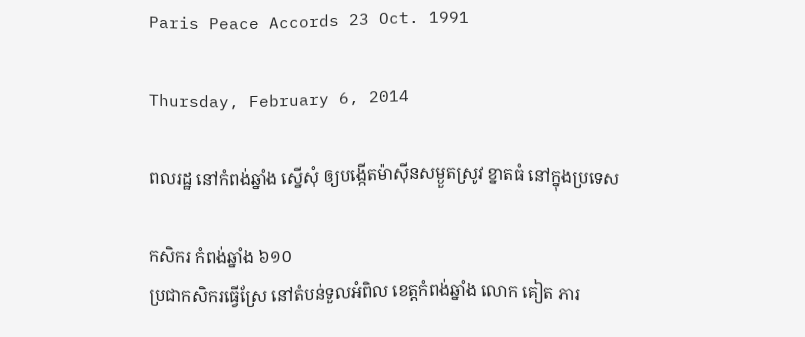Paris Peace Accords 23 Oct. 1991

Thursday, February 6, 2014

ពលរដ្ឋ នៅកំពង់ឆ្នាំង ស្នើសុំ ឲ្យបង្កើតម៉ាស៊ីនសម្ងួតស្រូវ ខ្នាតធំ នៅក្នុងប្រទេស

កសិករ កំពង់ឆ្នាំង ៦១០
ប្រជាកសិករធ្វើស្រែ នៅតំបន់ទួលអំពិល ខេត្តកំពង់ឆ្នាំង លោក គៀត ភារ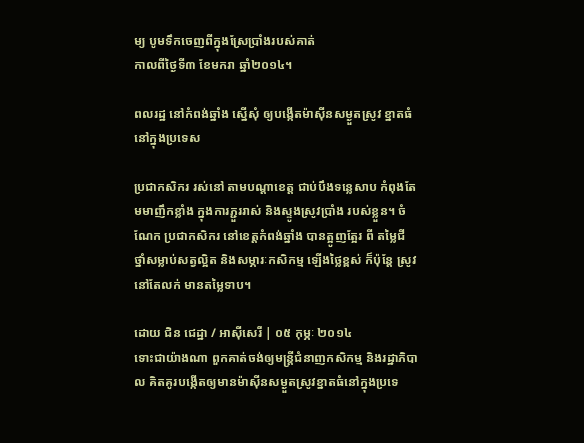ម្យ បូមទឹកចេញពីក្នុងស្រែប្រាំងរបស់គាត់
កាលពីថ្ងៃទី៣ ខែមករា ឆ្នាំ២០១៤។

ពលរដ្ឋ នៅកំពង់ឆ្នាំង ស្នើសុំ ឲ្យបង្កើតម៉ាស៊ីនសម្ងួតស្រូវ ខ្នាតធំ នៅក្នុងប្រទេស

ប្រជាកសិករ រស់នៅ តាមបណ្ដាខេត្ត ជាប់បឹងទន្លេសាប កំពុងតែមមាញឹកខ្លាំង ក្នុងការភ្ជួររាស់ និងស្ទូងស្រូវប្រាំង របស់ខ្លួន។ ចំណែក ប្រជាកសិករ នៅខេត្តកំពង់ឆ្នាំង បានត្អូញត្អែរ ពី តម្លៃជី  ថ្នាំសម្លាប់សត្វល្អិត និងសម្ភារៈកសិកម្ម ឡើងថ្លៃខ្ពស់ ក៏ប៉ុន្តែ ស្រូវ នៅតែលក់ មានតម្លៃទាប។

ដោយ ជិន ជេដ្ឋា / អាស៊ីសេរី | ០៥ កុម្ភៈ ២០១៤
ទោះជាយ៉ាងណា ពួកគាត់ចង់ឲ្យមន្ត្រីជំនាញកសិកម្ម និងរដ្ឋាភិបាល គិតគូរបង្កើតឲ្យមានម៉ាស៊ីនសម្ងួតស្រូវខ្នាតធំនៅក្នុងប្រទេ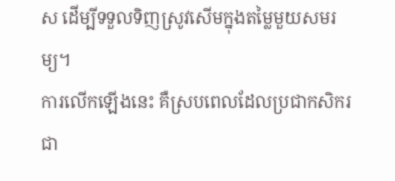ស ដើម្បីទទួលទិញស្រូវសើមក្នុងតម្លៃមួយសមរម្យ។
ការលើកឡើងនេះ គឺស្របពេលដែលប្រជាកសិករជា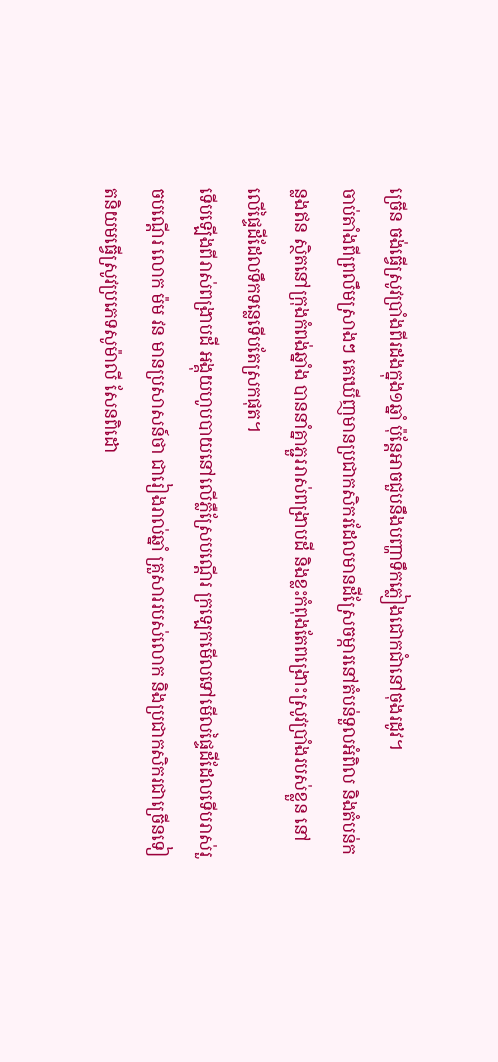ច្រើន ចង់ធ្វើស្រូវប្រាំងពីរដងក្នុង១ឆ្នាំ ប៉ុន្តែអាចជួបនឹងបញ្ហាទឹកភ្លៀងជោកជាំនៅចុងរដូវ។
ចាប់តាំងពីព្រលឹមស្រាងៗ គេឃើញមានប្រជាកសិករដែលមានដីស្រែចម្ការនៅតំបន់ទួលអំពិល និងតំបន់កន្លងឥន ស្ថិតនៅក្រុងកំពង់ឆ្នាំង បាននាំគ្នាភ្ជួររាស់ពង្រាបដី និងខ្លះកំពុងតែពង្រោះស្រូវប្រាំងរបស់ខ្លួន នៅលើផ្ទៃដីដែលទឹកទន្លេទើបតែស្រកផុត។
ទើបឡើងពីរាស់ពង្រាបដី អង្គុយហូបបាយនៅលើភ្លឺស្រែបណ្ដើរ ក្រឡេកមើលទៅមើលផ្ទៃដីដែលទើបរាស់រួចបណ្ដើរ លោក ម៉ម វន មានប្រសាសន៍ថា ជារៀងរាល់ឆ្នាំ គ្រួសាររបស់លោក និងប្រជាកសិករជាច្រើនទៀតនិយមធ្វើស្រូវប្រភេទសូម៉ាលី សែនពិដោ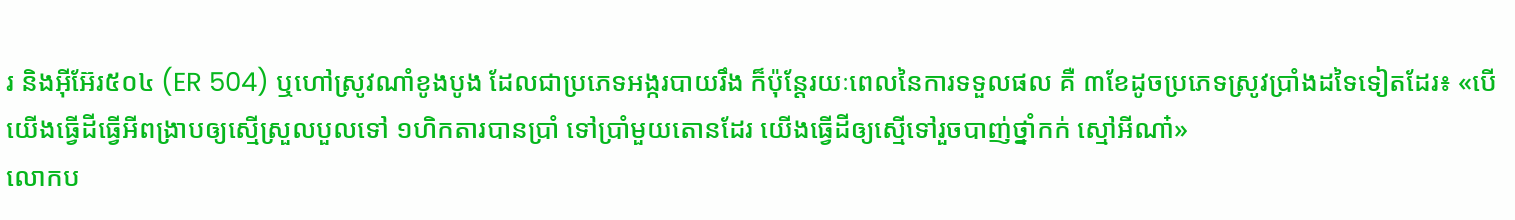រ និងអ៊ីអ៊ែរ៥០៤ (ER 504) ឬហៅស្រូវណាំខូងបូង ដែលជាប្រភេទអង្ករបាយរឹង ក៏ប៉ុន្តែរយៈពេលនៃការទទួលផល គឺ ៣ខែដូចប្រភេទស្រូវប្រាំងដទៃទៀតដែរ៖ «បើយើងធ្វើដីធ្វើអីពង្រាបឲ្យស្មើស្រួលបួលទៅ ១ហិកតារបានប្រាំ ទៅប្រាំមួយតោនដែរ យើងធ្វើដីឲ្យស្មើទៅរួចបាញ់ថ្នាំកក់ ស្មៅអីណា៎»
លោកប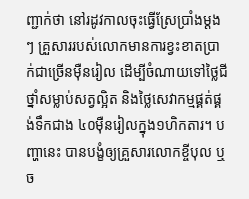ញ្ជាក់ថា នៅរដូវកាលចុះធ្វើស្រែប្រាំងម្ដងៗ គ្រួសាររបស់លោកមានការខ្វះខាតប្រាក់ជាច្រើនម៉ឺនរៀល ដើម្បីចំណាយទៅថ្លៃជី ថ្នាំសម្លាប់សត្វល្អិត និងថ្លៃសេវាកម្មផ្គត់ផ្គង់ទឹកជាង ៤០ម៉ឺនរៀលក្នុង១ហិកតារ។ បញ្ហានេះ បានបង្ខំឲ្យគ្រួសារលោកខ្ចីបុល ឬច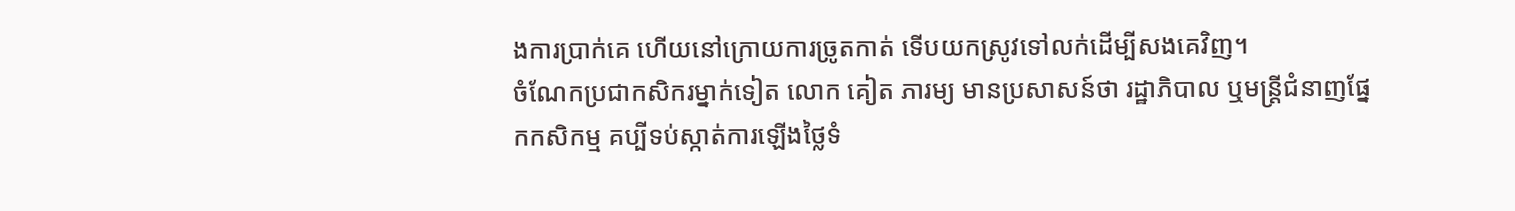ងការប្រាក់គេ ហើយនៅក្រោយការច្រូតកាត់ ទើបយកស្រូវទៅលក់ដើម្បីសងគេវិញ។
ចំណែកប្រជាកសិករម្នាក់ទៀត លោក គៀត ភារម្យ មានប្រសាសន៍ថា រដ្ឋាភិបាល ឬមន្ត្រីជំនាញផ្នែកកសិកម្ម គប្បីទប់ស្កាត់ការឡើងថ្លៃទំ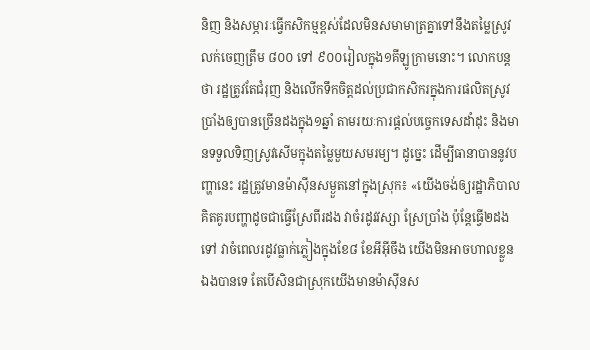និញ និងសម្ភារៈធ្វើកសិកម្មខ្ពស់ដែលមិនសមាមាត្រគ្នាទៅនឹងតម្លៃស្រូវលក់ចេញត្រឹម ៨០០ ទៅ ៩០០រៀលក្នុង១គីឡូក្រាមនោះ។ លោកបន្តថា រដ្ឋត្រូវតែជំរុញ និងលើកទឹកចិត្ដដល់ប្រជាកសិករក្នុងការផលិតស្រូវប្រាំងឲ្យបានច្រើនដងក្នុង១ឆ្នាំ តាមរយៈការផ្ដល់បច្ចេកទេសដាំដុះ និងមានទទួលទិញស្រូវសើមក្នុងតម្លៃមួយសមរម្យ។ ដូច្នេះ ដើម្បីធានាបាននូវបញ្ហានេះ រដ្ឋត្រូវមានម៉ាស៊ីនសម្ងួតនៅក្នុងស្រុក៖ «យើងចង់ឲ្យរដ្ឋាភិបាលគិតគូរបញ្ហាដូចជាធ្វើស្រែពីរដង វាចំរដូវវស្សា ស្រែប្រាំង ប៉ុន្តែធ្វើ២ដងទៅ វាចំពេលរដូវធ្លាក់ភ្លៀងក្នុងខែ៨ ខែអីអ៊ីចឹង យើងមិនអាចហាលខ្លួនឯងបានទេ តែបើសិនជាស្រុកយើងមានម៉ាស៊ីនស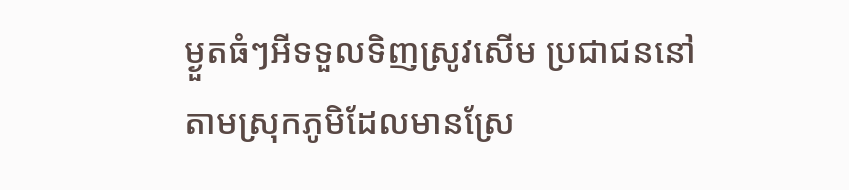ម្ងួតធំៗអីទទួលទិញស្រូវសើម ប្រជាជននៅតាមស្រុកភូមិដែលមានស្រែ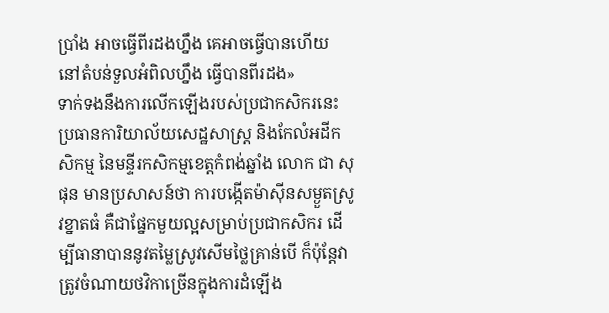ប្រាំង អាចធ្វើពីរដងហ្នឹង គេអាចធ្វើបានហើយ នៅតំបន់ទួលអំពិលហ្នឹង ធ្វើបានពីរដង»
ទាក់ទងនឹងការលើកឡើងរបស់ប្រជាកសិករនេះ ប្រធានការិយាល័យសេដ្ឋសាស្ត្រ និងកែលំអដីកសិកម្ម នៃមន្ទីរកសិកម្មខេត្តកំពង់ឆ្នាំង លោក ជា សុផុន មានប្រសាសន៍ថា ការបង្កើតម៉ាស៊ីនសម្ងួតស្រូវខ្នាតធំ គឺជាផ្នែកមួយល្អសម្រាប់ប្រជាកសិករ ដើម្បីធានាបាននូវតម្លៃស្រូវសើមថ្លៃគ្រាន់បើ ក៏ប៉ុន្តែវាត្រូវចំណាយថវិកាច្រើនក្នុងការដំឡើង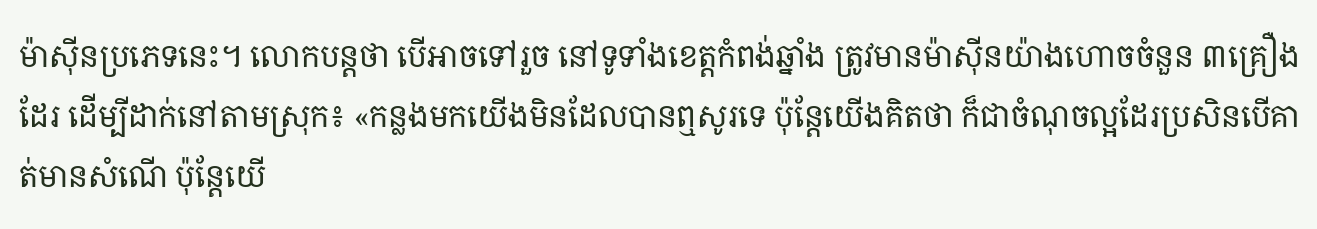ម៉ាស៊ីនប្រភេទនេះ។ លោកបន្តថា បើអាចទៅរួច នៅទូទាំងខេត្តកំពង់ឆ្នាំង ត្រូវមានម៉ាស៊ីនយ៉ាងហោចចំនួន ៣គ្រឿងដែរ ដើម្បីដាក់នៅតាមស្រុក៖ «កន្លងមកយើងមិនដែលបានឮសូរទេ ប៉ុន្តែយើងគិតថា ក៏ជាចំណុចល្អដែរប្រសិនបើគាត់មានសំណើ ប៉ុន្តែយើ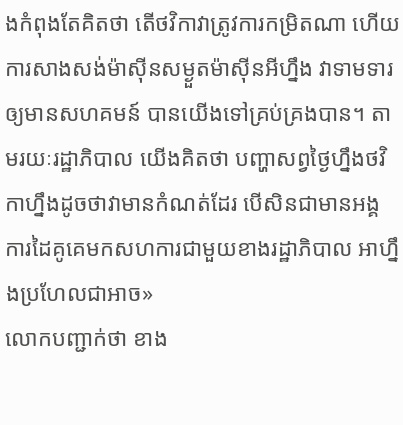ងកំពុងតែគិតថា តើថវិកាវាត្រូវការកម្រិតណា ហើយការសាងសង់ម៉ាស៊ីនសម្ងួតម៉ាស៊ីនអីហ្នឹង វាទាមទារឲ្យមានសហគមន៍ បានយើងទៅគ្រប់គ្រងបាន។ តាមរយៈរដ្ឋាភិបាល យើងគិតថា បញ្ហាសព្វថ្ងៃហ្នឹងថវិកាហ្នឹងដូចថាវាមានកំណត់ដែរ បើសិនជាមានអង្គការដៃគូគេមកសហការជាមួយខាងរដ្ឋាភិបាល អាហ្នឹងប្រហែលជាអាច»
លោកបញ្ជាក់ថា ខាង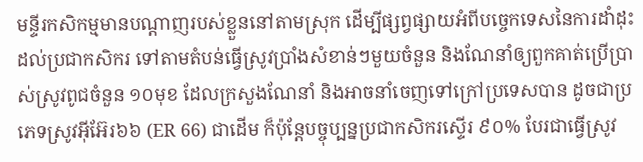មន្ទីរកសិកម្មមានបណ្ដាញរបស់ខ្លួននៅតាមស្រុក ដើម្បីផ្សព្វផ្សាយអំពីបច្ចេកទេសនៃការដាំដុះដល់ប្រជាកសិករ ទៅតាមតំបន់ធ្វើស្រូវប្រាំងសំខាន់ៗមួយចំនួន និងណែនាំឲ្យពួកគាត់ប្រើប្រាស់ស្រូវពូជចំនួន ១០មុខ ដែលក្រសួងណែនាំ និងអាចនាំចេញទៅក្រៅប្រទេសបាន ដូចជាប្រភេទស្រូវអ៊ីអ៊ែរ៦៦ (ER 66) ជាដើម ក៏ប៉ុន្តែបច្ចុប្បន្នប្រជាកសិករស្ទើរ ៩០% បែរជាធ្វើស្រូវ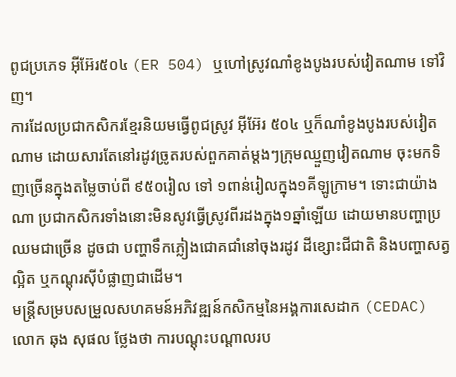ពូជប្រភេទ អ៊ីអ៊ែរ៥០៤ (ER 504) ឬហៅស្រូវណាំខូងបូងរបស់វៀតណាម ទៅវិញ។
ការដែលប្រជាកសិករខ្មែរនិយមធ្វើពូជស្រូវ អ៊ីអ៊ែរ ៥០៤ ឬក៏ណាំខូងបូងរបស់វៀតណាម ដោយសារតែនៅរដូវច្រូតរបស់ពួកគាត់ម្ដងៗក្រុមឈ្មួញវៀតណាម ចុះមកទិញច្រើនក្នុងតម្លៃចាប់ពី ៩៥០រៀល ទៅ ១ពាន់រៀលក្នុង១គីឡូក្រាម។ ទោះជាយ៉ាងណា ប្រជាកសិករទាំងនោះមិនសូវធ្វើស្រូវពីរដងក្នុង១ឆ្នាំឡើយ ដោយមានបញ្ហាប្រឈមជាច្រើន ដូចជា បញ្ហាទឹកភ្លៀងជោគជាំនៅចុងរដូវ ដីខ្សោះជីជាតិ និងបញ្ហាសត្វល្អិត ឬកណ្ដុរស៊ីបំផ្លាញជាដើម។
មន្ត្រីសម្របសម្រួលសហគមន៍អភិវឌ្ឍន៍កសិកម្មនៃអង្គការសេដាក (CEDAC) លោក ឆុង សុផល ថ្លែងថា ការបណ្ដុះបណ្ដាលរប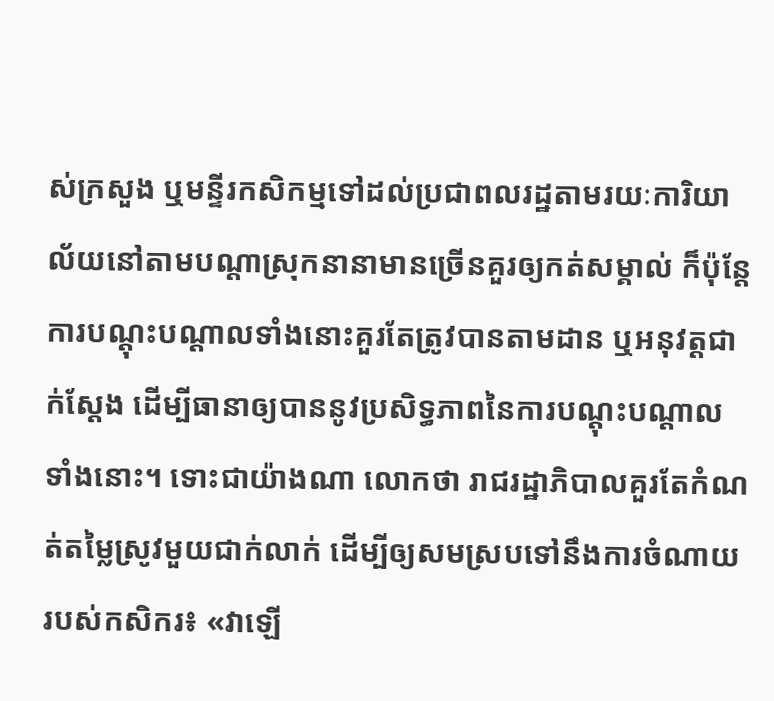ស់ក្រសួង ឬមន្ទីរកសិកម្មទៅដល់ប្រជាពលរដ្ឋតាមរយៈការិយាល័យនៅតាមបណ្ដាស្រុកនានាមានច្រើនគួរឲ្យកត់សម្គាល់ ក៏ប៉ុន្តែការបណ្ដុះបណ្ដាលទាំងនោះគួរតែត្រូវបានតាមដាន ឬអនុវត្តជាក់ស្ដែង ដើម្បីធានាឲ្យបាននូវប្រសិទ្ធភាពនៃការបណ្ដុះបណ្ដាលទាំងនោះ។ ទោះជាយ៉ាងណា លោកថា រាជរដ្ឋាភិបាលគួរតែកំណត់តម្លៃស្រូវមួយជាក់លាក់ ដើម្បីឲ្យសមស្របទៅនឹងការចំណាយរបស់កសិករ៖ «វាឡើ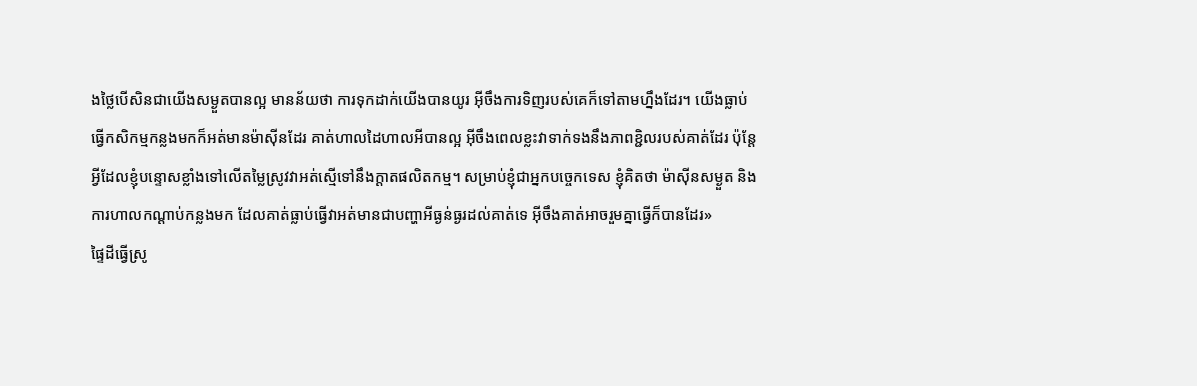ងថ្លៃបើសិនជាយើងសម្ងួតបានល្អ មានន័យថា ការទុកដាក់យើងបានយូរ អ៊ីចឹងការទិញរបស់គេក៏ទៅតាមហ្នឹងដែរ។ យើងធ្លាប់ធ្វើកសិកម្មកន្លងមកក៏អត់មានម៉ាស៊ីនដែរ គាត់ហាលដៃហាលអីបានល្អ អ៊ីចឹងពេលខ្លះវាទាក់ទងនឹងភាពខ្ជិលរបស់គាត់ដែរ ប៉ុន្តែអ្វីដែលខ្ញុំបន្ទោសខ្លាំងទៅលើតម្លៃស្រូវវាអត់ស្មើទៅនឹងក្ដាតផលិតកម្ម។ សម្រាប់ខ្ញុំជាអ្នកបច្ចេកទេស ខ្ញុំគិតថា ម៉ាស៊ីនសម្ងួត និងការហាលកណ្ដាប់កន្លងមក ដែលគាត់ធ្លាប់ធ្វើវាអត់មានជាបញ្ហាអីធ្ងន់ធ្ងរដល់គាត់ទេ អ៊ីចឹងគាត់អាចរួមគ្នាធ្វើក៏បានដែរ»
ផ្ទៃដីធ្វើស្រូ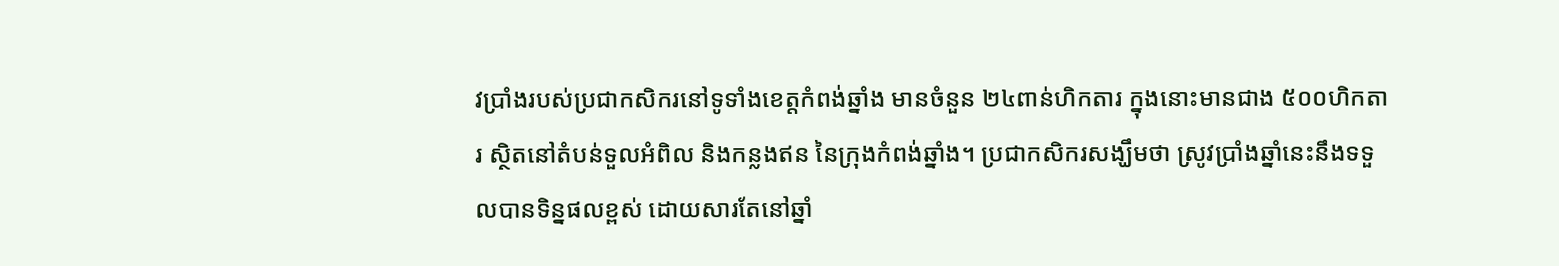វប្រាំងរបស់ប្រជាកសិករនៅទូទាំងខេត្តកំពង់ឆ្នាំង មានចំនួន ២៤ពាន់ហិកតារ ក្នុងនោះមានជាង ៥០០ហិកតារ ស្ថិតនៅតំបន់ទួលអំពិល និងកន្លងឥន នៃក្រុងកំពង់ឆ្នាំង។ ប្រជាកសិករសង្ឃឹមថា ស្រូវប្រាំងឆ្នាំនេះនឹងទទួលបានទិន្នផលខ្ពស់ ដោយសារតែនៅឆ្នាំ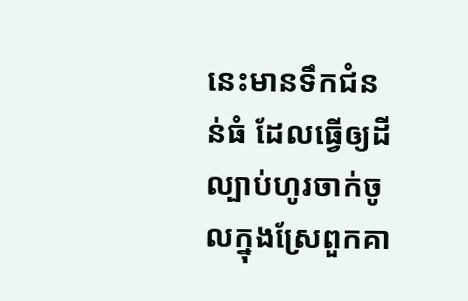នេះមានទឹកជំនន់ធំ ដែលធ្វើឲ្យដីល្បាប់ហូរចាក់ចូលក្នុងស្រែពួកគា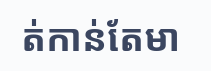ត់កាន់តែមា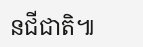នជីជាតិ៕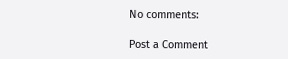No comments:

Post a Comment